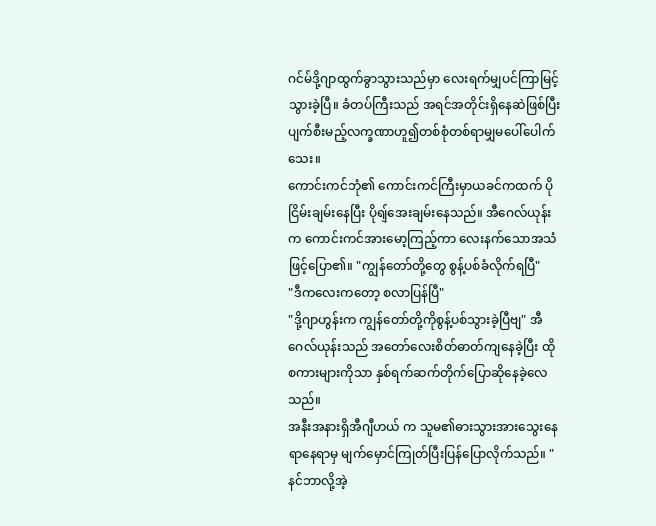ဂင်မ်ဒို့ဂျာထွက်ခွာသွားသည်မှာ လေးရက်မျှပင်ကြာမြင့်သွားခဲ့ပြီ။ ခံတပ်ကြီးသည် အရင်အတိုင်းရှိနေဆဲဖြစ်ပြီး ပျက်စီးမည့်လက္ခဏာဟူ၍တစ်စုံတစ်ရာမျှမပေါ်ပေါက်သေး။
ကောင်းကင်ဘုံ၏ ကောင်းကင်ကြီးမှာယခင်ကထက် ပိုငြိမ်းချမ်းနေပြီး ပိုရျ်အေးချမ်းနေသည်။ အီဂေလ်ယုန်းက ကောင်းကင်အားမော့ကြည့်ကာ လေးနက်သောအသံဖြင့်ပြော၏။ "ကျွန်တော်တို့တွေ စွန့်ပစ်ခံလိုက်ရပြီ"
"ဒီကလေးကတော့ စလာပြန်ပြီ"
"ဒို့ဂျာဟွန်းက ကျွန်တော်တို့ကိုစွန့်ပစ်သွားခဲ့ပြီဗျ" အီဂေလ်ယုန်းသည် အတော်လေးစိတ်ဓာတ်ကျနေခဲ့ပြီး ထိုစကားများကိုသာ နှစ်ရက်ဆက်တိုက်ပြောဆိုနေခဲ့လေသည်။
အနီးအနားရှိအီဂျီဟယ် က သူမ၏ဓားသွားအားသွေးနေရာနေရာမှ မျက်မှောင်ကြုတ်ပြီးပြန်ပြောလိုက်သည်။ "နင်ဘာလို့အဲ့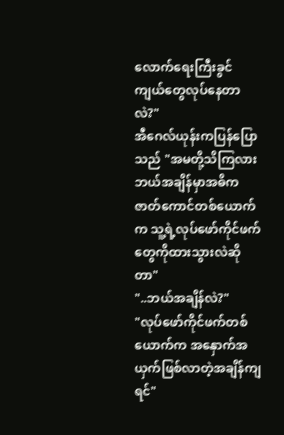လောက်ရေးကြီးခွင်ကျယ်တွေလုပ်နေတာလဲ?"
အီဂေလ်ယုန်းကပြန်ပြောသည် "အမတို့သိကြလား ဘယ်အချိန်မှာအဓိကဇာတ်ကောင်တစ်ယောက်က သူ့ရဲ့လုပ်ဖော်ကိုင်ဖက်တွေကိုထားသွားလဲဆိုတာ"
"..ဘယ်အချိန်လဲ?"
"လုပ်ဖော်ကိုင်ဖက်တစ်ယောက်က အနှောက်အယှက်ဖြစ်လာတဲ့အချိန်ကျရင်"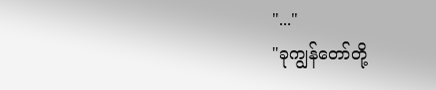"..."
"ခုကျွန်တော်တို့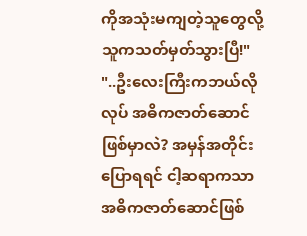ကိုအသုံးမကျတဲ့သူတွေလို့ သူကသတ်မှတ်သွားပြီ!"
"..ဦးလေးကြီးကဘယ်လိုလုပ် အဓိကဇာတ်ဆောင်ဖြစ်မှာလဲ? အမှန်အတိုင်းပြောရရင် ငါ့ဆရာကသာ အဓိကဇာတ်ဆောင်ဖြစ်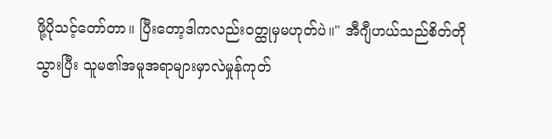ဖို့ပိုသင့်တော်တာ။ ပြီးတော့ဒါကလည်းဝတ္ထုမှမဟုတ်ပဲ။" အီဂျီဟယ်သည်စိတ်တိုသွားပြီး သူမ၏အမူအရာများမှာလဲမှုန်ကုတ်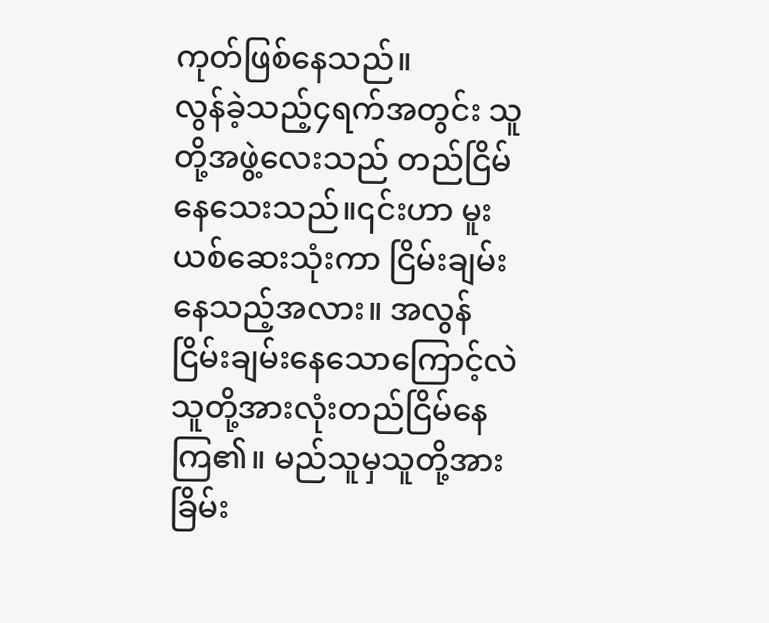ကုတ်ဖြစ်နေသည်။
လွန်ခဲ့သည့်၄ရက်အတွင်း သူတို့အဖွဲ့လေးသည် တည်ငြိမ်နေသေးသည်။၎င်းဟာ မူးယစ်ဆေးသုံးကာ ငြိမ်းချမ်းနေသည့်အလား။ အလွန်ငြိမ်းချမ်းနေသောကြောင့်လဲ သူတို့အားလုံးတည်ငြိမ်နေကြ၏။ မည်သူမှသူတို့အား ခြိမ်း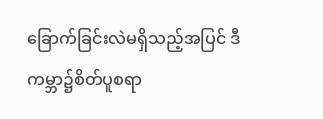ခြောက်ခြင်းလဲမရှိသည့်အပြင် ဒီကမ္ဘာ၌စိတ်ပူစရာ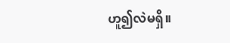ဟူ၍လဲမရှိ။